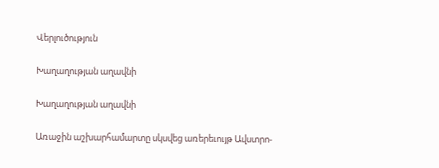Վերլուծություն

Խաղաղության աղավնի

Խաղաղության աղավնի

Առաջին աշխարհամարտը սկսվեց առերեւույթ Ավստրո-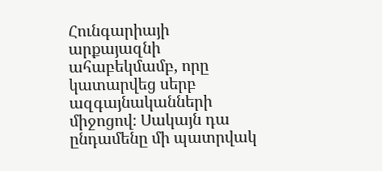Հունգարիայի արքայազնի ահաբեկմամբ, որը կատարվեց սերբ ազգայնականների միջոցով։ Սակայն դա ընդամենը մի պատրվակ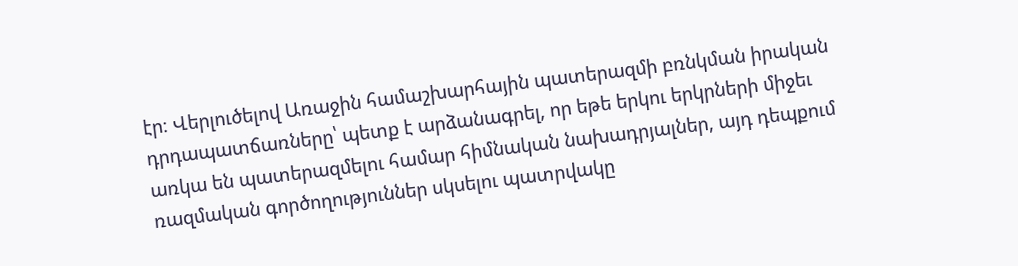էր։ Վերլուծելով Առաջին համաշխարհային պատերազմի բռնկման իրական դրդապատճառները՝ պետք է արձանագրել, որ եթե երկու երկրների միջեւ առկա են պատերազմելու համար հիմնական նախադրյալներ, այդ դեպքում ռազմական գործողություններ սկսելու պատրվակը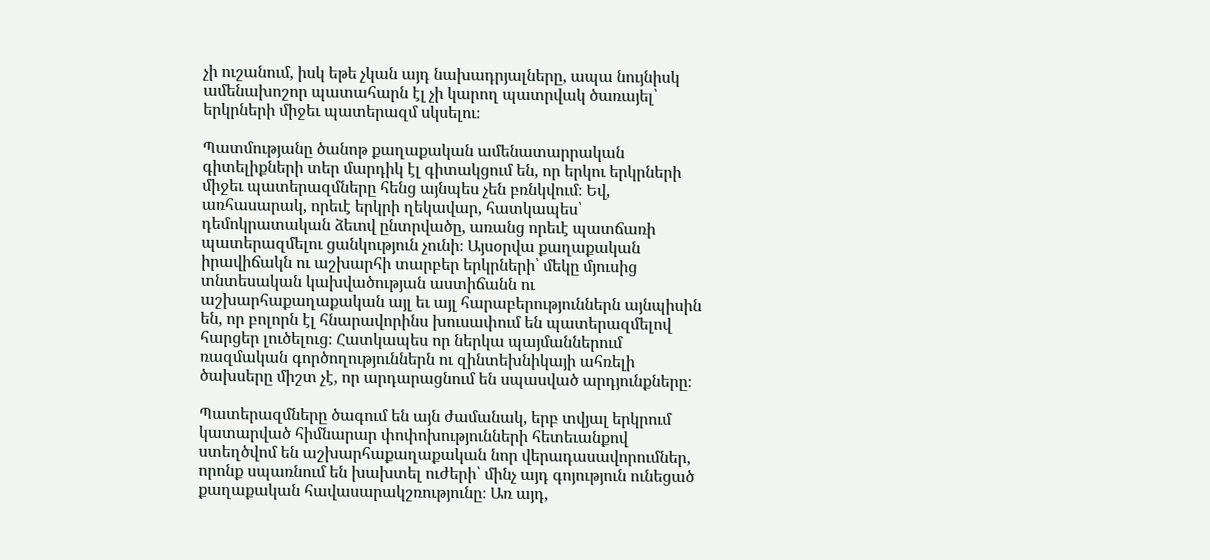չի ուշանում, իսկ եթե չկան այդ նախադրյալները, ապա նույնիսկ ամենախոշոր պատահարն էլ չի կարող պատրվակ ծառայել՝ երկրների միջեւ պատերազմ սկսելու։

Պատմությանը ծանոթ քաղաքական ամենատարրական գիտելիքների տեր մարդիկ էլ գիտակցում են, որ երկու երկրների միջեւ պատերազմները հենց այնպես չեն բռնկվում։ Եվ, առհասարակ, որեւէ երկրի ղեկավար, հատկապես՝ դեմոկրատական ձեւով ընտրվածը, առանց որեւէ պատճառի պատերազմելու ցանկություն չունի։ Այսօրվա քաղաքական իրավիճակն ու աշխարհի տարբեր երկրների՝ մեկը մյուսից տնտեսական կախվածության աստիճանն ու աշխարհաքաղաքական այլ եւ այլ հարաբերություններն այնպիսին են, որ բոլորն էլ հնարավորինս խուսափում են պատերազմելով հարցեր լուծելուց։ Հատկապես որ ներկա պայմաններում ռազմական գործողություններն ու զինտեխնիկայի ահռելի ծախսերը միշտ չէ, որ արդարացնում են սպասված արդյունքները։

Պատերազմները ծագում են այն ժամանակ, երբ տվյալ երկրում կատարված հիմնարար փոփոխությունների հետեւանքով ստեղծվոմ են աշխարհաքաղաքական նոր վերադասավորումներ, որոնք սպառնում են խախտել ուժերի՝ մինչ այդ գոյություն ունեցած քաղաքական հավասարակշռությունը։ Առ այդ,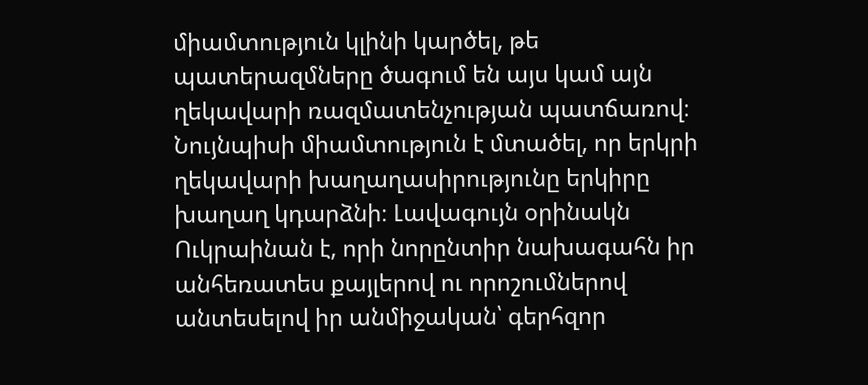միամտություն կլինի կարծել, թե պատերազմները ծագում են այս կամ այն ղեկավարի ռազմատենչության պատճառով։ Նույնպիսի միամտություն է մտածել, որ երկրի ղեկավարի խաղաղասիրությունը երկիրը խաղաղ կդարձնի։ Լավագույն օրինակն Ուկրաինան է, որի նորընտիր նախագահն իր անհեռատես քայլերով ու որոշումներով անտեսելով իր անմիջական՝ գերհզոր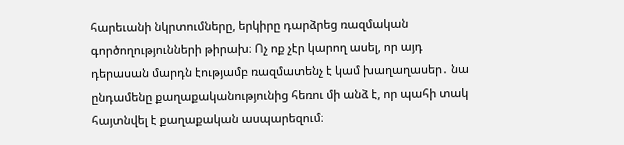հարեւանի նկրտումները, երկիրը դարձրեց ռազմական գործողությունների թիրախ։ Ոչ ոք չէր կարող ասել, որ այդ դերասան մարդն էությամբ ռազմատենչ է կամ խաղաղասեր․ նա ընդամենը քաղաքականությունից հեռու մի անձ է, որ պահի տակ հայտնվել է քաղաքական ասպարեզում։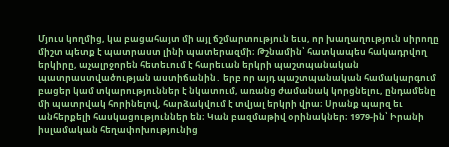Մյուս կողմից, կա բացահայտ մի այլ ճշմարտություն եւս, որ խաղաղություն սիրողը միշտ պետք է պատրաստ լինի պատերազմի։ Թշնամին՝ հատկապես հակադրվող երկիրը, աչալրջորեն հետեւում է հարեւան երկրի պաշտպանական պատրաստվածության աստիճանին․ երբ որ այդ պաշտպանական համակարգում բացեր կամ տկարություններ է նկատում, առանց ժամանակ կորցնելու, ընդամենը մի պատրվակ հորինելով, հարձակվում է տվյալ երկրի վրա։ Սրանք պարզ եւ անհերքելի հասկացություններ են։ Կան բազմաթիվ օրինակներ։ 1979-ին՝ Իրանի իսլամական հեղափոխությունից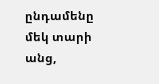ընդամենը մեկ տարի անց,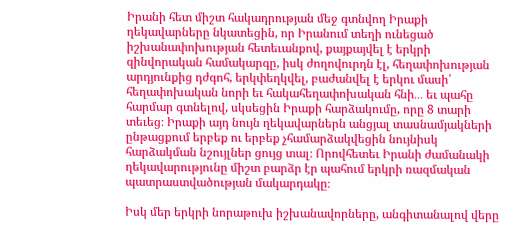Իրանի հետ միշտ հակադրության մեջ գտնվող Իրաքի ղեկավարները նկատեցին, որ Իրանում տեղի ունեցած իշխանափոխության հետեւանքով, քայքայվել է երկրի զինվորական համակարգը, իսկ ժողովուրդն էլ, հեղափոխության արդյունքից դժգոհ, երկփեղկվել, բաժանվել է երկու մասի՝ հեղափոխական նորի եւ հակահեղափոխական հնի․․․ եւ պահը հարմար գտնելով, սկսեցին Իրաքի հարձակումը, որը 8 տարի տեւեց։ Իրաքի այդ նույն ղեկավարներն անցյալ տասնամյակների ընթացքում երբեք ու երբեք չհամարձակվեցին նույնիսկ հարձակման նշույլներ ցույց տալ։ Որովհետեւ Իրանի ժամանակի ղեկավարությունը միշտ բարձր էր պահում երկրի ռազմական պատրաստվածության մակարդակը։

Իսկ մեր երկրի նորաթուխ իշխանավորները, անգիտանալով վերը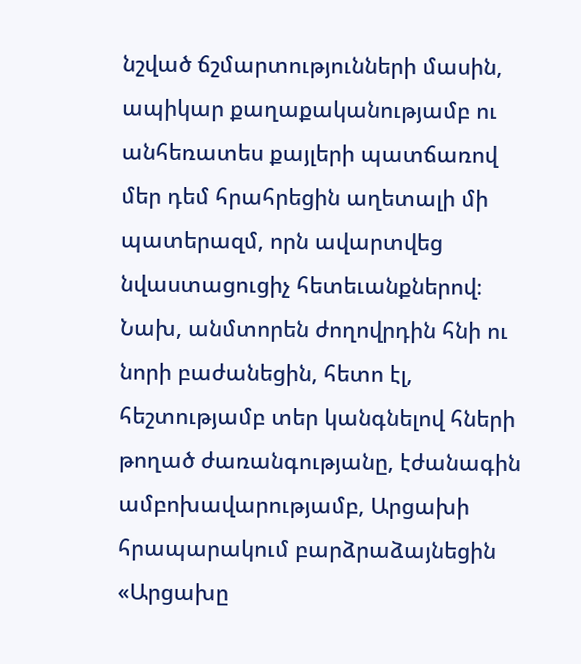նշված ճշմարտությունների մասին, ապիկար քաղաքականությամբ ու անհեռատես քայլերի պատճառով մեր դեմ հրահրեցին աղետալի մի պատերազմ, որն ավարտվեց նվաստացուցիչ հետեւանքներով։ Նախ, անմտորեն ժողովրդին հնի ու նորի բաժանեցին, հետո էլ, հեշտությամբ տեր կանգնելով հների թողած ժառանգությանը, էժանագին ամբոխավարությամբ, Արցախի հրապարակում բարձրաձայնեցին «Արցախը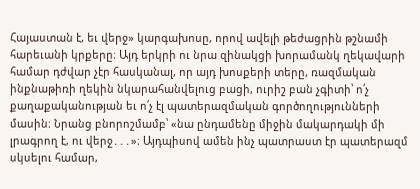Հայաստան է, եւ վերջ» կարգախոսը, որով ավելի թեժացրին թշնամի հարեւանի կրքերը։ Այդ երկրի ու նրա զինակցի խորամանկ ղեկավարի համար դժվար չէր հասկանալ, որ այդ խոսքերի տերը, ռազմական ինքնաթիռի ղեկին նկարահանվելուց բացի, ուրիշ բան չգիտի՝ ո՛չ քաղաքականության եւ ո՛չ էլ պատերազմական գործողությունների մասին։ Նրանց բնորոշմամբ՝ «նա ընդամենը միջին մակարդակի մի լրագրող է, ու վերջ․․․»։ Այդպիսով ամեն ինչ պատրաստ էր պատերազմ սկսելու համար,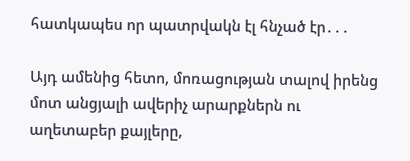հատկապես որ պատրվակն էլ հնչած էր․․․

Այդ ամենից հետո, մոռացության տալով իրենց մոտ անցյալի ավերիչ արարքներն ու աղետաբեր քայլերը,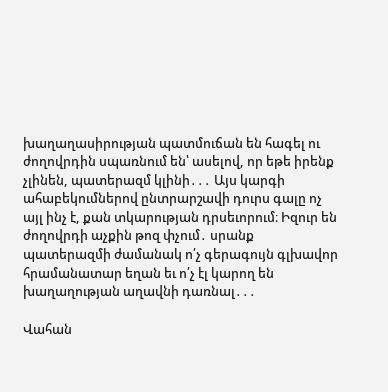խաղաղասիրության պատմուճան են հագել ու ժողովրդին սպառնում են՝ ասելով, որ եթե իրենք չլինեն, պատերազմ կլինի․․․ Այս կարգի ահաբեկումներով ընտրարշավի դուրս գալը ոչ այլ ինչ է, քան տկարության դրսեւորում։ Իզուր են ժողովրդի աչքին թոզ փչում․ սրանք պատերազմի ժամանակ ո՛չ գերագույն գլխավոր հրամանատար եղան եւ ո՛չ էլ կարող են խաղաղության աղավնի դառնալ․․․

Վահան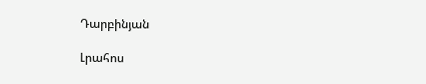Դարբինյան

Լրահոս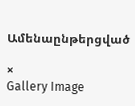Ամենաընթերցված

×
Gallery Image